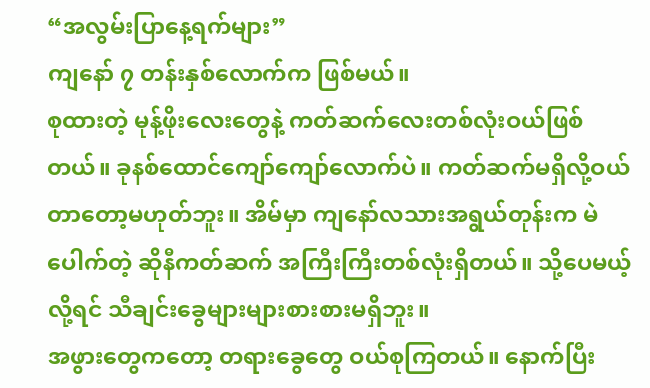“အလွမ်းပြာနေ့ရက်များ”
ကျနော် ၇ တန်းနှစ်လောက်က ဖြစ်မယ်။
စုထားတဲ့ မုန့်ဖိုးလေးတွေနဲ့ ကတ်ဆက်လေးတစ်လုံးဝယ်ဖြစ်တယ်။ ခုနစ်ထောင်ကျော်ကျော်လောက်ပဲ။ ကတ်ဆက်မရှိလို့ဝယ်တာတော့မဟုတ်ဘူး။ အိမ်မှာ ကျနော်လသားအရွယ်တုန်းက မဲပေါက်တဲ့ ဆိုနီကတ်ဆက် အကြီးကြီးတစ်လုံးရှိတယ်။ သို့ပေမယ့်လို့ရင် သီချင်းခွေများများစားစားမရှိဘူး။
အဖွားတွေကတော့ တရားခွေတွေ ဝယ်စုကြတယ်။ နောက်ပြီး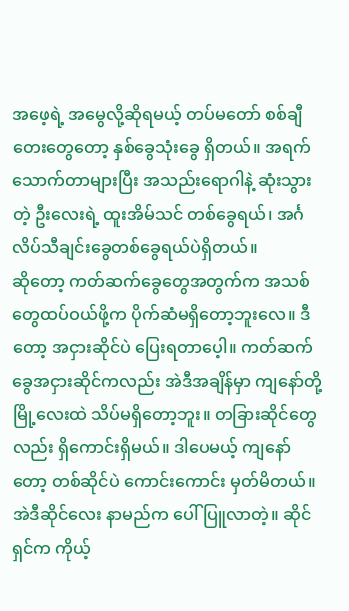အဖေ့ရဲ့ အမွေလို့ဆိုရမယ့် တပ်မတော် စစ်ချီတေးတွေတော့ နှစ်ခွေသုံးခွေ ရှိတယ်။ အရက်သောက်တာများပြီး အသည်းရောဂါနဲ့ ဆုံးသွားတဲ့ ဦးလေးရဲ့ ထူးအိမ်သင် တစ်ခွေရယ်၊ အင်္ဂလိပ်သီချင်းခွေတစ်ခွေရယ်ပဲရှိတယ်။
ဆိုတော့ ကတ်ဆက်ခွေတွေအတွက်က အသစ်တွေထပ်ဝယ်ဖို့က ပိုက်ဆံမရှိတော့ဘူးလေ။ ဒီတော့ အငှားဆိုင်ပဲ ပြေးရတာပေ့ါ။ ကတ်ဆက်ခွေအငှားဆိုင်ကလည်း အဲဒီအချိန်မှာ ကျနော်တို့ မြို့လေးထဲ သိပ်မရှိတော့ဘူး။ တခြားဆိုင်တွေလည်း ရှိကောင်းရှိမယ်။ ဒါပေမယ့် ကျနော်တော့ တစ်ဆိုင်ပဲ ကောင်းကောင်း မှတ်မိတယ်။ အဲဒီဆိုင်လေး နာမည်က ပေါ်ပြူလာတဲ့။ ဆိုင်ရှင်က ကိုယ့်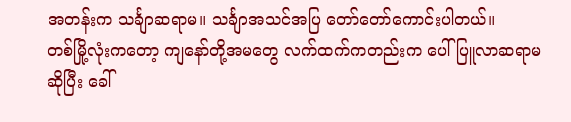အတန်းက သင်္ချာဆရာမ။ သင်္ချာအသင်အပြ တော်တော်ကောင်းပါတယ်။
တစ်မြို့လုံးကတော့ ကျနော်တို့အမတွေ လက်ထက်ကတည်းက ပေါ်ပြူလာဆရာမ ဆိုပြီး ခေါ်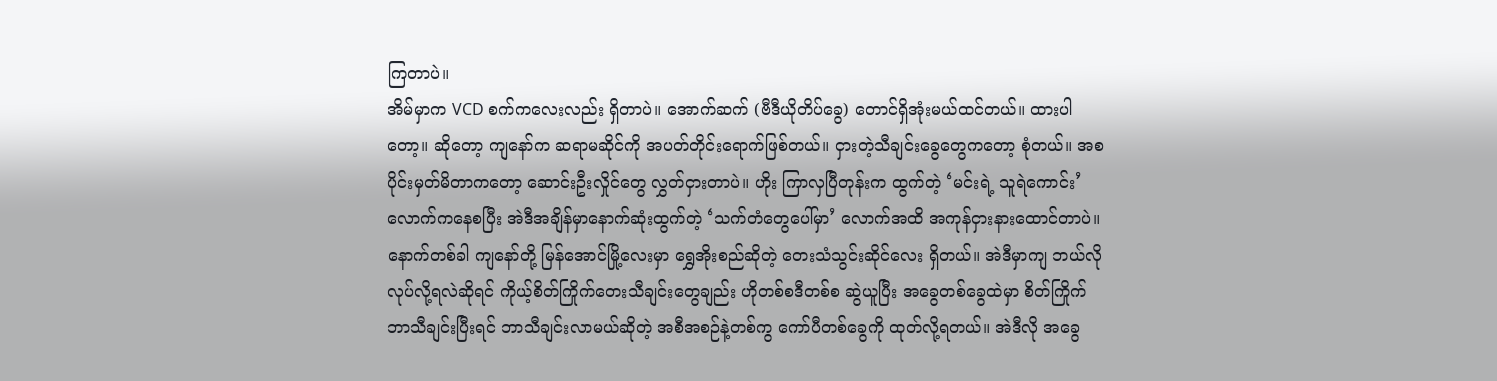ကြတာပဲ။
အိမ်မှာက VCD စက်ကလေးလည်း ရှိတာပဲ။ အောက်ဆက် (ဗီဒီယိုတိပ်ခွေ) တောင်ရှိအုံးမယ်ထင်တယ်။ ထားပါတော့။ ဆိုတော့ ကျနော်က ဆရာမဆိုင်ကို အပတ်တိုင်းရောက်ဖြစ်တယ်။ ငှားတဲ့သီချင်းခွေတွေကတော့ စုံတယ်။ အစပိုင်းမှတ်မိတာကတော့ ဆောင်းဦးလှိုင်တွေ လွှတ်ငှားတာပဲ။ ဟိုး ကြာလှပြီတုန်းက ထွက်တဲ့ ‘မင်းရဲ့ သူရဲကောင်း’ လောက်ကနေစပြီး အဲဒီအချိန်မှာနောက်ဆုံးထွက်တဲ့ ‘သက်တံတွေပေါ်မှာ’ လောက်အထိ အကုန်ငှားနားထောင်တာပဲ။
နောက်တစ်ခါ ကျနော်တို့ မြန်အောင်မြို့လေးမှာ ရွှေအိုးစည်ဆိုတဲ့ တေးသံသွင်းဆိုင်လေး ရှိတယ်။ အဲဒီမှာကျ ဘယ်လိုလုပ်လို့ရလဲဆိုရင် ကိုယ့်စိတ်ကြိုက်တေးသီချင်းတွေချည်း ဟိုတစ်စဒီတစ်စ ဆွဲယူပြီး အခွေတစ်ခွေထဲမှာ စိတ်ကြိုက် ဘာသီချင်းပြီးရင် ဘာသီချင်းလာမယ်ဆိုတဲ့ အစီအစဉ်နဲ့တစ်ကွ ကော်ပီတစ်ခွေကို ထုတ်လို့ရတယ်။ အဲဒီလို အခွေ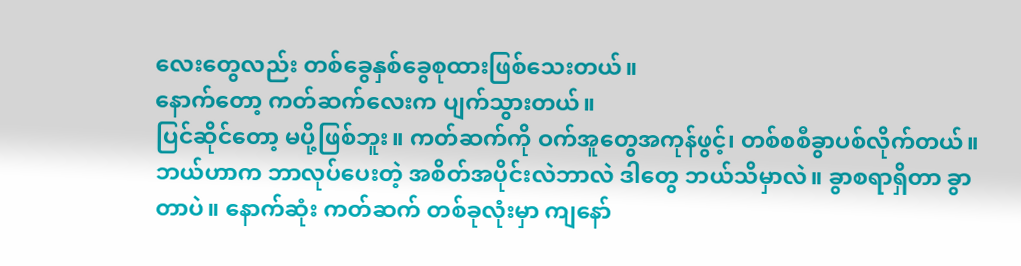လေးတွေလည်း တစ်ခွေနှစ်ခွေစုထားဖြစ်သေးတယ်။
နောက်တော့ ကတ်ဆက်လေးက ပျက်သွားတယ်။
ပြင်ဆိုင်တော့ မပို့ဖြစ်ဘူး။ ကတ်ဆက်ကို ဝက်အူတွေအကုန်ဖွင့်၊ တစ်စစီခွာပစ်လိုက်တယ်။ ဘယ်ဟာက ဘာလုပ်ပေးတဲ့ အစိတ်အပိုင်းလဲဘာလဲ ဒါတွေ ဘယ်သိမှာလဲ။ ခွာစရာရှိတာ ခွာတာပဲ။ နောက်ဆုံး ကတ်ဆက် တစ်ခုလုံးမှာ ကျနော်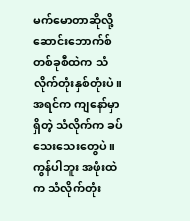မက်မောတာဆိုလို့ ဆောင်းဘောက်စ်တစ်ခုစီထဲက သံလိုက်တုံးနှစ်တုံးပဲ။ အရင်က ကျနော်မှာ ရှိတဲ့ သံလိုက်က ခပ်သေးသေးတွေပဲ။ ကွန်ပါဘူး အဖုံးထဲက သံလိုက်တုံး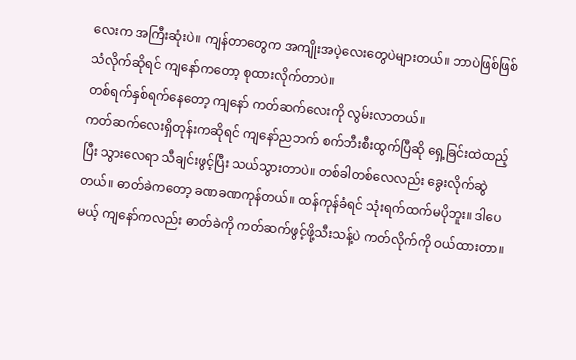လေးက အကြီးဆုံးပဲ။ ကျန်တာတွေက အကျိုးအပဲ့လေးတွေပဲများတယ်။ ဘာပဲဖြစ်ဖြစ် သံလိုက်ဆိုရင် ကျနော်ကတော့ စုထားလိုက်တာပဲ။
တစ်ရက်နှစ်ရက်နေတော့ ကျနော် ကတ်ဆက်လေးကို လွမ်းလာတယ်။
ကတ်ဆက်လေးရှိတုန်းကဆိုရင် ကျနော်ညဘက် စက်ဘီးစီးထွက်ပြီဆို ရှေ့ခြင်းထဲထည့်ပြီး သွားလေရာ သီချင်းဖွင့်ပြီး သယ်သွားတာပဲ။ တစ်ခါတစ်လေလည်း ခွေးလိုက်ဆွဲတယ်။ ဓာတ်ခဲကတော့ ခဏခဏကုန်တယ်။ ထန်ကုန်ခံရင် သုံးရက်ထက်မပိုဘူး။ ဒါပေမယ့် ကျနော်ကလည်း ဓာတ်ခဲကို ကတ်ဆက်ဖွင့်ဖို့သီးသန့်ပဲ ကတ်လိုက်ကို ဝယ်ထားတာ။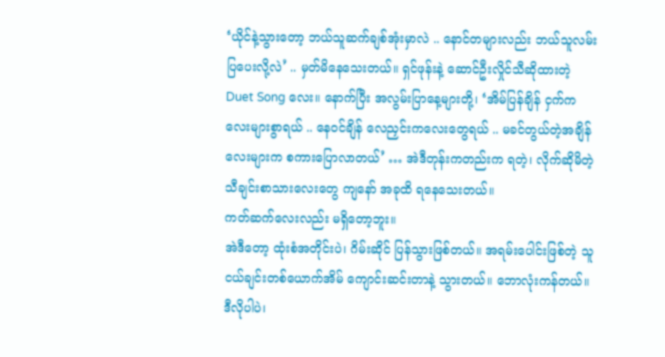‘ယိုင်နဲ့သွားတော့ ဘယ်သူဆက်ချစ်အုံးမှာလဲ .. နောင်တများလည်း ဘယ်သူလမ်းပြပေးလို့လဲ’ .. မှတ်မိနေသေးတယ်။ ရှင်ဖုန်းနဲ့ ဆောင်ဦးလှိုင်သီဆိုထားတဲ့ Duet Song လေး။ နောက်ပြီး အလွမ်းပြာနေ့များတို့၊ ‘အိမ်ပြန်ချိန် ငှက်ကလေးများစွာရယ် .. နေဝင်ချိန် လေညှင်းကလေးတွေရယ် .. မခင်တွယ်တဲ့အချိန်လေးများက စကားပြောလာတယ်’ … အဲဒီတုန်းကတည်းက ရတဲ့၊ လိုက်ဆိုမိတဲ့ သီချင်းစာသားလေးတွေ ကျနော် အခုထိ ရနေသေးတယ်။
ကတ်ဆက်လေးလည်း မရှိတော့ဘူး။
အဲဒီတော့ ထုံးစံအတိုင်းပဲ၊ ဂိမ်းဆိုင် ပြန်သွားဖြစ်တယ်။ အရမ်းပေါင်းဖြစ်တဲ့ သူငယ်ချင်းတစ်ယောက်အိမ် ကျောင်းဆင်းတာနဲ့ သွားတယ်။ ဘောလုံးကန်တယ်။ ဒီလိုပါပဲ၊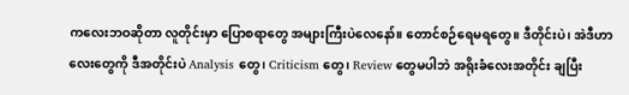ကလေးဘဝဆိုတာ လူတိုင်းမှာ ပြောစရာတွေ အများကြီးပဲလေနော်။ တောင်စဉ်ရေမရတွေ။ ဒီတိုင်းပဲ၊ အဲဒီဟာလေးတွေကို ဒီအတိုင်းပဲ Analysis တွေ၊ Criticism တွေ၊ Review တွေမပါဘဲ အရိုးခံလေးအတိုင်း ချပြီး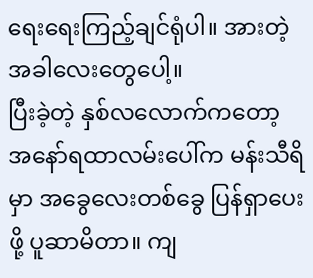ရေးရေးကြည့်ချင်ရုံပါ။ အားတဲ့ အခါလေးတွေပေါ့။
ပြီးခဲ့တဲ့ နှစ်လလောက်ကတော့ အနော်ရထာလမ်းပေါ်က မန်းသီရိမှာ အခွေလေးတစ်ခွေ ပြန်ရှာပေးဖို့ ပူဆာမိတာ။ ကျ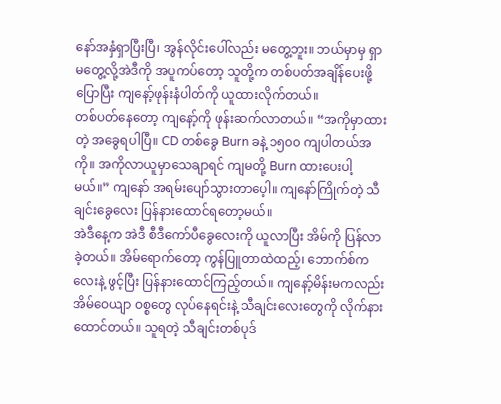နော်အနှံရှာပြီးပြီ၊ အွန်လိုင်းပေါ်လည်း မတွေ့ဘူး။ ဘယ်မှာမှ ရှာမတွေ့လို့အဲဒီကို အပူကပ်တော့ သူတို့က တစ်ပတ်အချိန်ပေးဖို့ပြောပြီး ကျနော့်ဖုန်းနံပါတ်ကို ယူထားလိုက်တယ်။
တစ်ပတ်နေတော့ ကျနော့်ကို ဖုန်းဆက်လာတယ်။ “အကိုမှာထားတဲ့ အခွေရပါပြီ။ CD တစ်ခွေ Burn ခနဲ့ ၁၅၀၀ ကျပါတယ်အကို။ အကိုလာယူမှာသေချာရင် ကျမတို့ Burn ထားပေးပါ့မယ်။” ကျနော် အရမ်းပျော်သွားတာပေ့ါ။ ကျနော်ကြိုက်တဲ့ သီချင်းခွေလေး ပြန်နားထောင်ရတော့မယ်။
အဲဒီနေ့က အဲဒီ စီဒီကော်ပီခွေလေးကို ယူလာပြီး အိမ်ကို ပြန်လာခဲ့တယ်။ အိမ်ရောက်တော့ ကွန်ပြူတာထဲထည့်၊ ဘောက်စ်ကလေးနဲ့ ဖွင့်ပြီး ပြန်နားထောင်ကြည့်တယ်။ ကျနော့်မိန်းမကလည်း အိမ်ဝေယျာ ဝစ္စတွေ လုပ်နေရင်းနဲ့ သီချင်းလေးတွေကို လိုက်နားထောင်တယ်။ သူရတဲ့ သီချင်းတစ်ပုဒ်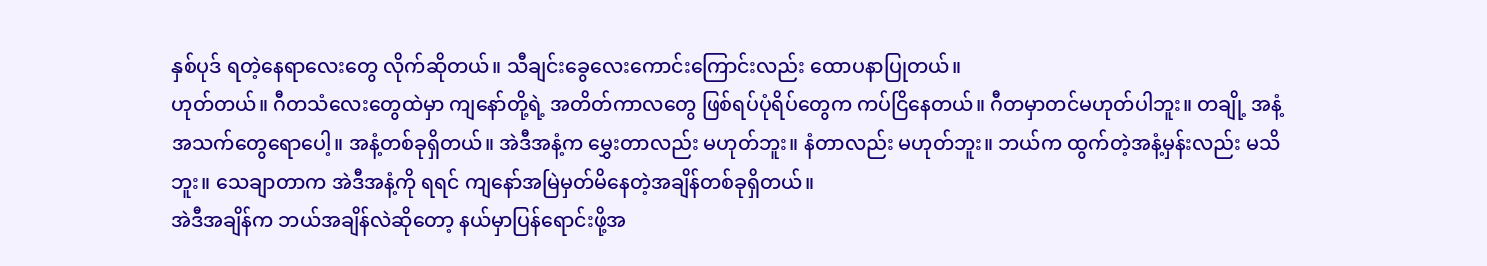နှစ်ပုဒ် ရတဲ့နေရာလေးတွေ လိုက်ဆိုတယ်။ သီချင်းခွေလေးကောင်းကြောင်းလည်း ထောပနာပြုတယ်။
ဟုတ်တယ်။ ဂီတသံလေးတွေထဲမှာ ကျနော်တို့ရဲ့ အတိတ်ကာလတွေ ဖြစ်ရပ်ပုံရိပ်တွေက ကပ်ငြိနေတယ်။ ဂီတမှာတင်မဟုတ်ပါဘူး။ တချို့ အနံ့အသက်တွေရောပေါ့။ အနံ့တစ်ခုရှိတယ်။ အဲဒီအနံ့က မွှေးတာလည်း မဟုတ်ဘူး။ နံတာလည်း မဟုတ်ဘူး။ ဘယ်က ထွက်တဲ့အနံ့မှန်းလည်း မသိဘူး။ သေချာတာက အဲဒီအနံ့ကို ရရင် ကျနော်အမြဲမှတ်မိနေတဲ့အချိန်တစ်ခုရှိတယ်။
အဲဒီအချိန်က ဘယ်အချိန်လဲဆိုတော့ နယ်မှာပြန်ရောင်းဖို့အ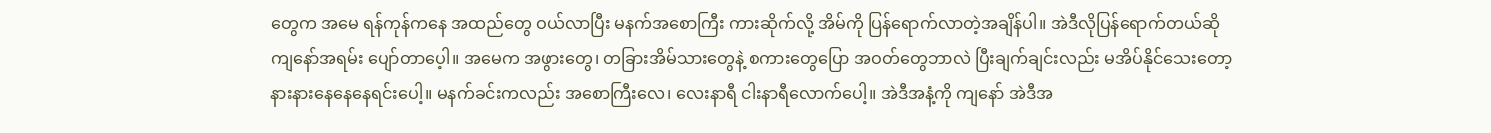တွေက အမေ ရန်ကုန်ကနေ အထည်တွေ ဝယ်လာပြီး မနက်အစောကြီး ကားဆိုက်လို့ အိမ်ကို ပြန်ရောက်လာတဲ့အချိန်ပါ။ အဲဒီလိုပြန်ရောက်တယ်ဆို ကျနော်အရမ်း ပျော်တာပေ့ါ။ အမေက အဖွားတွေ၊ တခြားအိမ်သားတွေနဲ့ စကားတွေပြော အဝတ်တွေဘာလဲ ပြီးချက်ချင်းလည်း မအိပ်နိုင်သေးတော့ နားနားနေနေနေရင်းပေါ့။ မနက်ခင်းကလည်း အစောကြီးလေ၊ လေးနာရီ ငါးနာရီလောက်ပေါ့။ အဲဒီအနံ့ကို ကျနော် အဲဒီအ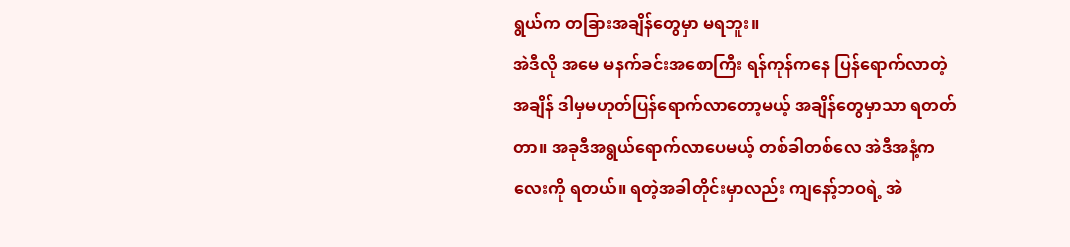ရွယ်က တခြားအချိန်တွေမှာ မရဘူး။
အဲဒီလို အမေ မနက်ခင်းအစောကြီး ရန်ကုန်ကနေ ပြန်ရောက်လာတဲ့အချိန် ဒါမှမဟုတ်ပြန်ရောက်လာတော့မယ့် အချိန်တွေမှာသာ ရတတ်တာ။ အခုဒီအရွယ်ရောက်လာပေမယ့် တစ်ခါတစ်လေ အဲဒီအနံ့ကလေးကို ရတယ်။ ရတဲ့အခါတိုင်းမှာလည်း ကျနော့်ဘဝရဲ့ အဲ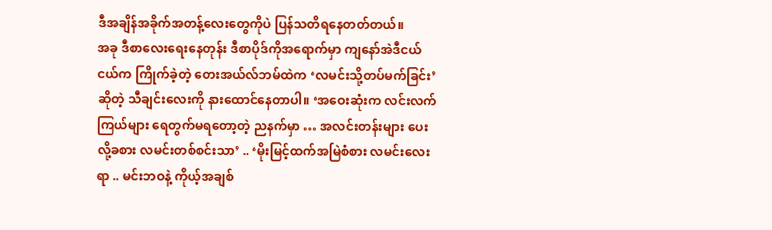ဒီအချိန်အခိုက်အတန့်လေးတွေကိုပဲ ပြန်သတိရနေတတ်တယ်။
အခု ဒီစာလေးရေးနေတုန်း ဒီစာပိုဒ်ကိုအရောက်မှာ ကျနော်အဲဒီငယ်ငယ်က ကြိုက်ခဲ့တဲ့ တေးအယ်လ်ဘမ်ထဲက ‘လမင်းသို့တပ်မက်ခြင်း’ ဆိုတဲ့ သီချင်းလေးကို နားထောင်နေတာပါ။ ‘အဝေးဆုံးက လင်းလက်ကြယ်များ ရေတွက်မရတော့တဲ့ ညနက်မှာ … အလင်းတန်းများ ပေးလို့ခစား လမင်းတစ်စင်းသာ’ .. ‘မိုးမြင့်ထက်အမြဲစံစား လမင်းလေးရာ .. မင်းဘဝနဲ့ ကိုယ့်အချစ်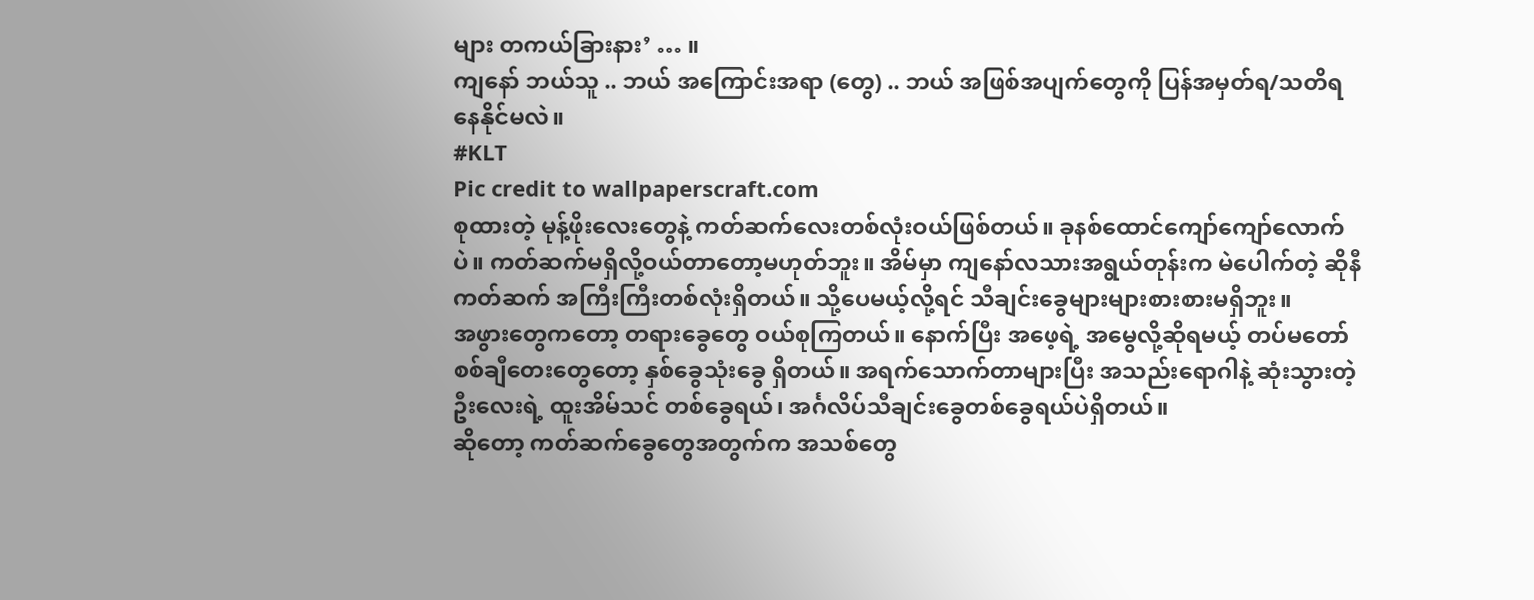များ တကယ်ခြားနား’ … ။
ကျနော် ဘယ်သူ .. ဘယ် အကြောင်းအရာ (တွေ) .. ဘယ် အဖြစ်အပျက်တွေကို ပြန်အမှတ်ရ/သတိရ နေနိုင်မလဲ။
#KLT
Pic credit to wallpaperscraft.com
စုထားတဲ့ မုန့်ဖိုးလေးတွေနဲ့ ကတ်ဆက်လေးတစ်လုံးဝယ်ဖြစ်တယ်။ ခုနစ်ထောင်ကျော်ကျော်လောက်ပဲ။ ကတ်ဆက်မရှိလို့ဝယ်တာတော့မဟုတ်ဘူး။ အိမ်မှာ ကျနော်လသားအရွယ်တုန်းက မဲပေါက်တဲ့ ဆိုနီကတ်ဆက် အကြီးကြီးတစ်လုံးရှိတယ်။ သို့ပေမယ့်လို့ရင် သီချင်းခွေများများစားစားမရှိဘူး။
အဖွားတွေကတော့ တရားခွေတွေ ဝယ်စုကြတယ်။ နောက်ပြီး အဖေ့ရဲ့ အမွေလို့ဆိုရမယ့် တပ်မတော် စစ်ချီတေးတွေတော့ နှစ်ခွေသုံးခွေ ရှိတယ်။ အရက်သောက်တာများပြီး အသည်းရောဂါနဲ့ ဆုံးသွားတဲ့ ဦးလေးရဲ့ ထူးအိမ်သင် တစ်ခွေရယ်၊ အင်္ဂလိပ်သီချင်းခွေတစ်ခွေရယ်ပဲရှိတယ်။
ဆိုတော့ ကတ်ဆက်ခွေတွေအတွက်က အသစ်တွေ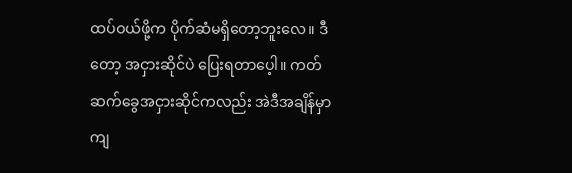ထပ်ဝယ်ဖို့က ပိုက်ဆံမရှိတော့ဘူးလေ။ ဒီတော့ အငှားဆိုင်ပဲ ပြေးရတာပေ့ါ။ ကတ်ဆက်ခွေအငှားဆိုင်ကလည်း အဲဒီအချိန်မှာ ကျ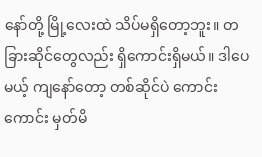နော်တို့ မြို့လေးထဲ သိပ်မရှိတော့ဘူး။ တခြားဆိုင်တွေလည်း ရှိကောင်းရှိမယ်။ ဒါပေမယ့် ကျနော်တော့ တစ်ဆိုင်ပဲ ကောင်းကောင်း မှတ်မိ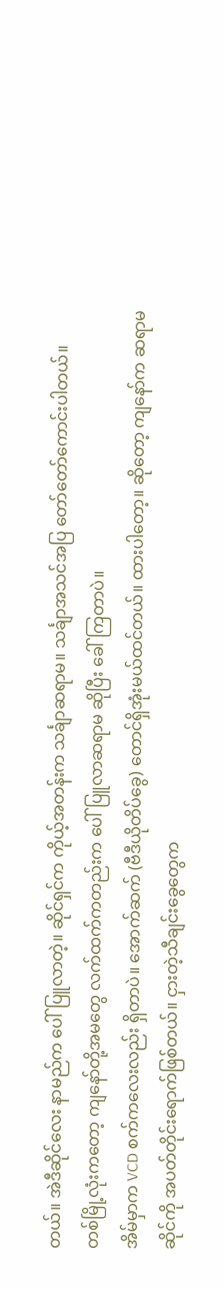တယ်။ အဲဒီဆိုင်လေး နာမည်က ပေါ်ပြူလာတဲ့။ ဆိုင်ရှင်က ကိုယ့်အတန်းက သင်္ချာဆရာမ။ သင်္ချာအသင်အပြ တော်တော်ကောင်းပါတယ်။
တစ်မြို့လုံးကတော့ ကျနော်တို့အမတွေ လက်ထက်ကတည်းက ပေါ်ပြူလာဆရာမ ဆိုပြီး ခေါ်ကြတာပဲ။
အိမ်မှာက VCD စက်ကလေးလည်း ရှိတာပဲ။ အောက်ဆက် (ဗီဒီယိုတိပ်ခွေ) တောင်ရှိအုံးမယ်ထင်တယ်။ ထားပါတော့။ ဆိုတော့ ကျနော်က ဆရာမဆိုင်ကို အပတ်တိုင်းရောက်ဖြစ်တယ်။ ငှားတဲ့သီချင်းခွေတွေက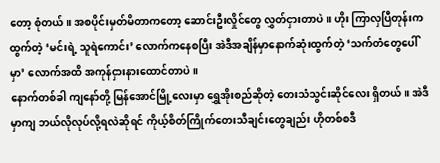တော့ စုံတယ်။ အစပိုင်းမှတ်မိတာကတော့ ဆောင်းဦးလှိုင်တွေ လွှတ်ငှားတာပဲ။ ဟိုး ကြာလှပြီတုန်းက ထွက်တဲ့ ‘မင်းရဲ့ သူရဲကောင်း’ လောက်ကနေစပြီး အဲဒီအချိန်မှာနောက်ဆုံးထွက်တဲ့ ‘သက်တံတွေပေါ်မှာ’ လောက်အထိ အကုန်ငှားနားထောင်တာပဲ။
နောက်တစ်ခါ ကျနော်တို့ မြန်အောင်မြို့လေးမှာ ရွှေအိုးစည်ဆိုတဲ့ တေးသံသွင်းဆိုင်လေး ရှိတယ်။ အဲဒီမှာကျ ဘယ်လိုလုပ်လို့ရလဲဆိုရင် ကိုယ့်စိတ်ကြိုက်တေးသီချင်းတွေချည်း ဟိုတစ်စဒီ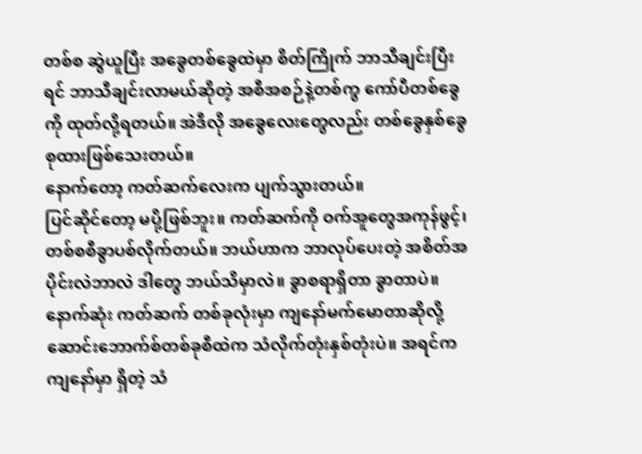တစ်စ ဆွဲယူပြီး အခွေတစ်ခွေထဲမှာ စိတ်ကြိုက် ဘာသီချင်းပြီးရင် ဘာသီချင်းလာမယ်ဆိုတဲ့ အစီအစဉ်နဲ့တစ်ကွ ကော်ပီတစ်ခွေကို ထုတ်လို့ရတယ်။ အဲဒီလို အခွေလေးတွေလည်း တစ်ခွေနှစ်ခွေစုထားဖြစ်သေးတယ်။
နောက်တော့ ကတ်ဆက်လေးက ပျက်သွားတယ်။
ပြင်ဆိုင်တော့ မပို့ဖြစ်ဘူး။ ကတ်ဆက်ကို ဝက်အူတွေအကုန်ဖွင့်၊ တစ်စစီခွာပစ်လိုက်တယ်။ ဘယ်ဟာက ဘာလုပ်ပေးတဲ့ အစိတ်အပိုင်းလဲဘာလဲ ဒါတွေ ဘယ်သိမှာလဲ။ ခွာစရာရှိတာ ခွာတာပဲ။ နောက်ဆုံး ကတ်ဆက် တစ်ခုလုံးမှာ ကျနော်မက်မောတာဆိုလို့ ဆောင်းဘောက်စ်တစ်ခုစီထဲက သံလိုက်တုံးနှစ်တုံးပဲ။ အရင်က ကျနော်မှာ ရှိတဲ့ သံ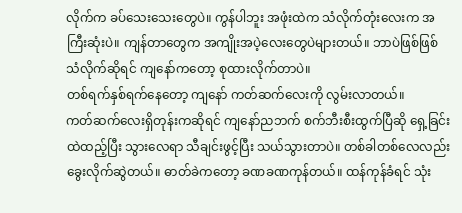လိုက်က ခပ်သေးသေးတွေပဲ။ ကွန်ပါဘူး အဖုံးထဲက သံလိုက်တုံးလေးက အကြီးဆုံးပဲ။ ကျန်တာတွေက အကျိုးအပဲ့လေးတွေပဲများတယ်။ ဘာပဲဖြစ်ဖြစ် သံလိုက်ဆိုရင် ကျနော်ကတော့ စုထားလိုက်တာပဲ။
တစ်ရက်နှစ်ရက်နေတော့ ကျနော် ကတ်ဆက်လေးကို လွမ်းလာတယ်။
ကတ်ဆက်လေးရှိတုန်းကဆိုရင် ကျနော်ညဘက် စက်ဘီးစီးထွက်ပြီဆို ရှေ့ခြင်းထဲထည့်ပြီး သွားလေရာ သီချင်းဖွင့်ပြီး သယ်သွားတာပဲ။ တစ်ခါတစ်လေလည်း ခွေးလိုက်ဆွဲတယ်။ ဓာတ်ခဲကတော့ ခဏခဏကုန်တယ်။ ထန်ကုန်ခံရင် သုံး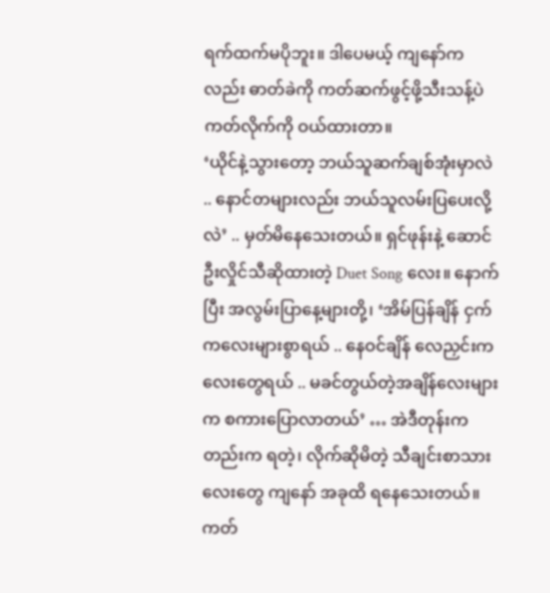ရက်ထက်မပိုဘူး။ ဒါပေမယ့် ကျနော်ကလည်း ဓာတ်ခဲကို ကတ်ဆက်ဖွင့်ဖို့သီးသန့်ပဲ ကတ်လိုက်ကို ဝယ်ထားတာ။
‘ယိုင်နဲ့သွားတော့ ဘယ်သူဆက်ချစ်အုံးမှာလဲ .. နောင်တများလည်း ဘယ်သူလမ်းပြပေးလို့လဲ’ .. မှတ်မိနေသေးတယ်။ ရှင်ဖုန်းနဲ့ ဆောင်ဦးလှိုင်သီဆိုထားတဲ့ Duet Song လေး။ နောက်ပြီး အလွမ်းပြာနေ့များတို့၊ ‘အိမ်ပြန်ချိန် ငှက်ကလေးများစွာရယ် .. နေဝင်ချိန် လေညှင်းကလေးတွေရယ် .. မခင်တွယ်တဲ့အချိန်လေးများက စကားပြောလာတယ်’ … အဲဒီတုန်းကတည်းက ရတဲ့၊ လိုက်ဆိုမိတဲ့ သီချင်းစာသားလေးတွေ ကျနော် အခုထိ ရနေသေးတယ်။
ကတ်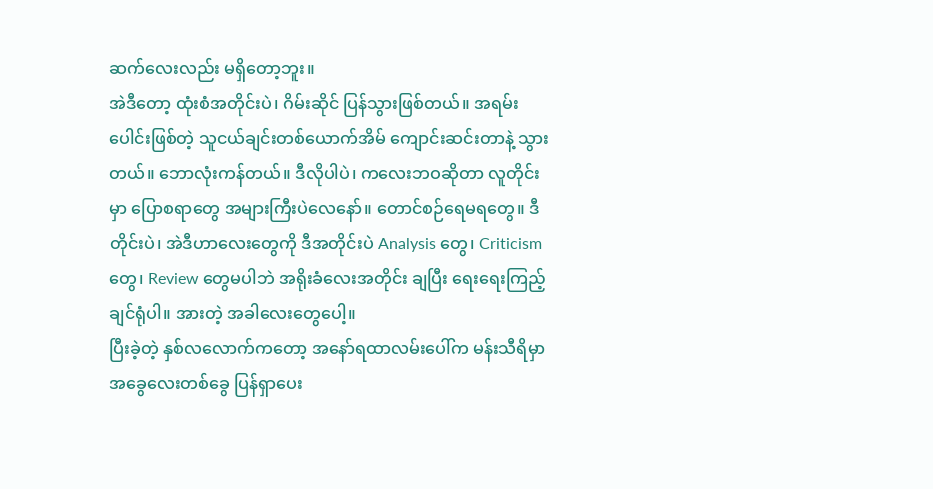ဆက်လေးလည်း မရှိတော့ဘူး။
အဲဒီတော့ ထုံးစံအတိုင်းပဲ၊ ဂိမ်းဆိုင် ပြန်သွားဖြစ်တယ်။ အရမ်းပေါင်းဖြစ်တဲ့ သူငယ်ချင်းတစ်ယောက်အိမ် ကျောင်းဆင်းတာနဲ့ သွားတယ်။ ဘောလုံးကန်တယ်။ ဒီလိုပါပဲ၊ ကလေးဘဝဆိုတာ လူတိုင်းမှာ ပြောစရာတွေ အများကြီးပဲလေနော်။ တောင်စဉ်ရေမရတွေ။ ဒီတိုင်းပဲ၊ အဲဒီဟာလေးတွေကို ဒီအတိုင်းပဲ Analysis တွေ၊ Criticism တွေ၊ Review တွေမပါဘဲ အရိုးခံလေးအတိုင်း ချပြီး ရေးရေးကြည့်ချင်ရုံပါ။ အားတဲ့ အခါလေးတွေပေါ့။
ပြီးခဲ့တဲ့ နှစ်လလောက်ကတော့ အနော်ရထာလမ်းပေါ်က မန်းသီရိမှာ အခွေလေးတစ်ခွေ ပြန်ရှာပေး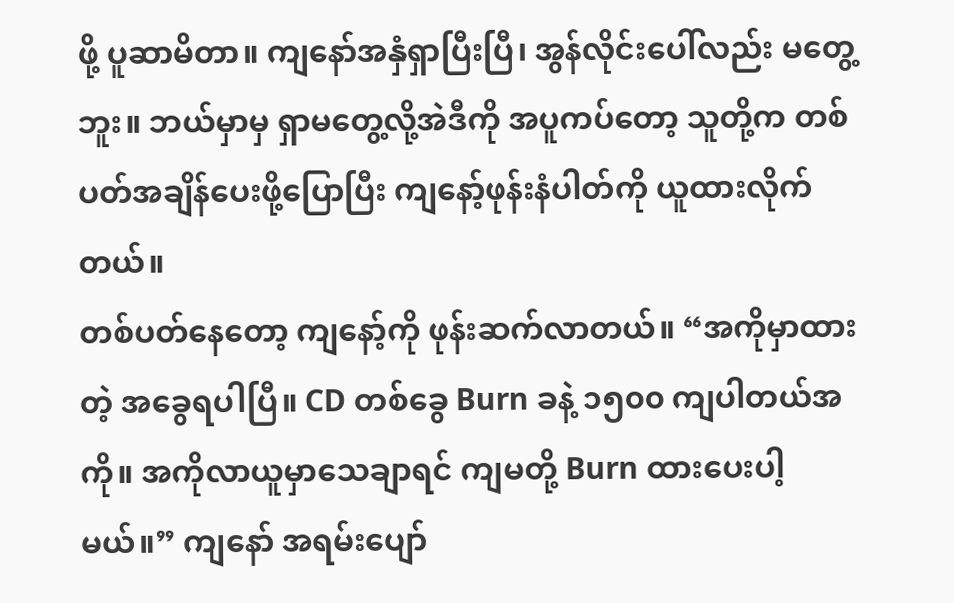ဖို့ ပူဆာမိတာ။ ကျနော်အနှံရှာပြီးပြီ၊ အွန်လိုင်းပေါ်လည်း မတွေ့ဘူး။ ဘယ်မှာမှ ရှာမတွေ့လို့အဲဒီကို အပူကပ်တော့ သူတို့က တစ်ပတ်အချိန်ပေးဖို့ပြောပြီး ကျနော့်ဖုန်းနံပါတ်ကို ယူထားလိုက်တယ်။
တစ်ပတ်နေတော့ ကျနော့်ကို ဖုန်းဆက်လာတယ်။ “အကိုမှာထားတဲ့ အခွေရပါပြီ။ CD တစ်ခွေ Burn ခနဲ့ ၁၅၀၀ ကျပါတယ်အကို။ အကိုလာယူမှာသေချာရင် ကျမတို့ Burn ထားပေးပါ့မယ်။” ကျနော် အရမ်းပျော်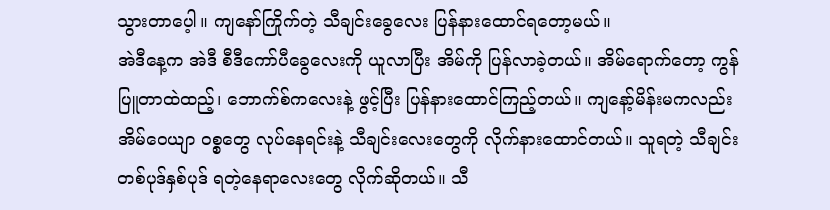သွားတာပေ့ါ။ ကျနော်ကြိုက်တဲ့ သီချင်းခွေလေး ပြန်နားထောင်ရတော့မယ်။
အဲဒီနေ့က အဲဒီ စီဒီကော်ပီခွေလေးကို ယူလာပြီး အိမ်ကို ပြန်လာခဲ့တယ်။ အိမ်ရောက်တော့ ကွန်ပြူတာထဲထည့်၊ ဘောက်စ်ကလေးနဲ့ ဖွင့်ပြီး ပြန်နားထောင်ကြည့်တယ်။ ကျနော့်မိန်းမကလည်း အိမ်ဝေယျာ ဝစ္စတွေ လုပ်နေရင်းနဲ့ သီချင်းလေးတွေကို လိုက်နားထောင်တယ်။ သူရတဲ့ သီချင်းတစ်ပုဒ်နှစ်ပုဒ် ရတဲ့နေရာလေးတွေ လိုက်ဆိုတယ်။ သီ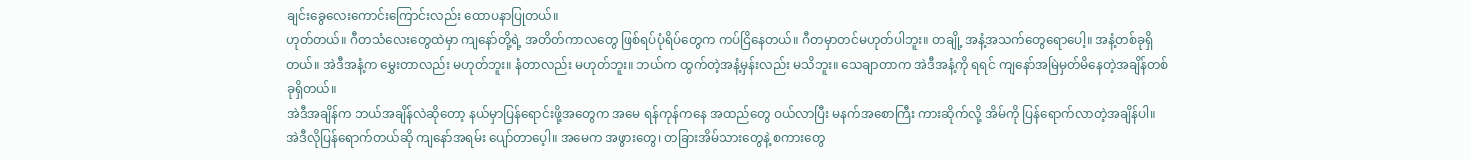ချင်းခွေလေးကောင်းကြောင်းလည်း ထောပနာပြုတယ်။
ဟုတ်တယ်။ ဂီတသံလေးတွေထဲမှာ ကျနော်တို့ရဲ့ အတိတ်ကာလတွေ ဖြစ်ရပ်ပုံရိပ်တွေက ကပ်ငြိနေတယ်။ ဂီတမှာတင်မဟုတ်ပါဘူး။ တချို့ အနံ့အသက်တွေရောပေါ့။ အနံ့တစ်ခုရှိတယ်။ အဲဒီအနံ့က မွှေးတာလည်း မဟုတ်ဘူး။ နံတာလည်း မဟုတ်ဘူး။ ဘယ်က ထွက်တဲ့အနံ့မှန်းလည်း မသိဘူး။ သေချာတာက အဲဒီအနံ့ကို ရရင် ကျနော်အမြဲမှတ်မိနေတဲ့အချိန်တစ်ခုရှိတယ်။
အဲဒီအချိန်က ဘယ်အချိန်လဲဆိုတော့ နယ်မှာပြန်ရောင်းဖို့အတွေက အမေ ရန်ကုန်ကနေ အထည်တွေ ဝယ်လာပြီး မနက်အစောကြီး ကားဆိုက်လို့ အိမ်ကို ပြန်ရောက်လာတဲ့အချိန်ပါ။ အဲဒီလိုပြန်ရောက်တယ်ဆို ကျနော်အရမ်း ပျော်တာပေ့ါ။ အမေက အဖွားတွေ၊ တခြားအိမ်သားတွေနဲ့ စကားတွေ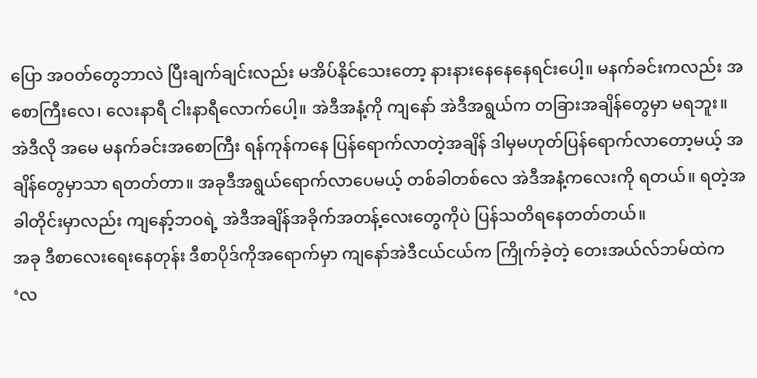ပြော အဝတ်တွေဘာလဲ ပြီးချက်ချင်းလည်း မအိပ်နိုင်သေးတော့ နားနားနေနေနေရင်းပေါ့။ မနက်ခင်းကလည်း အစောကြီးလေ၊ လေးနာရီ ငါးနာရီလောက်ပေါ့။ အဲဒီအနံ့ကို ကျနော် အဲဒီအရွယ်က တခြားအချိန်တွေမှာ မရဘူး။
အဲဒီလို အမေ မနက်ခင်းအစောကြီး ရန်ကုန်ကနေ ပြန်ရောက်လာတဲ့အချိန် ဒါမှမဟုတ်ပြန်ရောက်လာတော့မယ့် အချိန်တွေမှာသာ ရတတ်တာ။ အခုဒီအရွယ်ရောက်လာပေမယ့် တစ်ခါတစ်လေ အဲဒီအနံ့ကလေးကို ရတယ်။ ရတဲ့အခါတိုင်းမှာလည်း ကျနော့်ဘဝရဲ့ အဲဒီအချိန်အခိုက်အတန့်လေးတွေကိုပဲ ပြန်သတိရနေတတ်တယ်။
အခု ဒီစာလေးရေးနေတုန်း ဒီစာပိုဒ်ကိုအရောက်မှာ ကျနော်အဲဒီငယ်ငယ်က ကြိုက်ခဲ့တဲ့ တေးအယ်လ်ဘမ်ထဲက ‘လ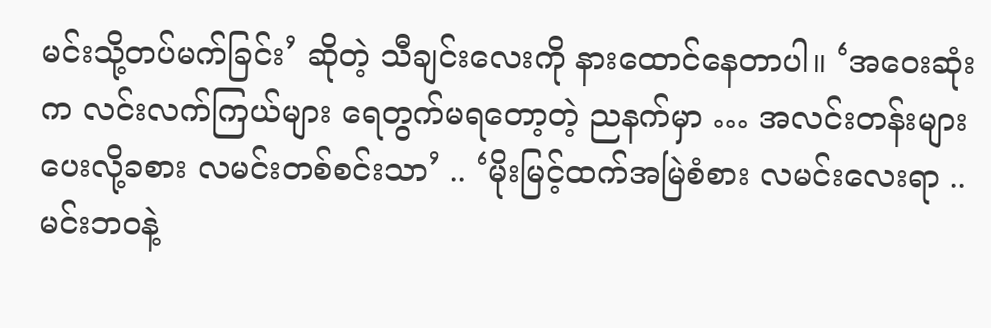မင်းသို့တပ်မက်ခြင်း’ ဆိုတဲ့ သီချင်းလေးကို နားထောင်နေတာပါ။ ‘အဝေးဆုံးက လင်းလက်ကြယ်များ ရေတွက်မရတော့တဲ့ ညနက်မှာ … အလင်းတန်းများ ပေးလို့ခစား လမင်းတစ်စင်းသာ’ .. ‘မိုးမြင့်ထက်အမြဲစံစား လမင်းလေးရာ .. မင်းဘဝနဲ့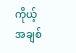ကိုယ့်အချစ်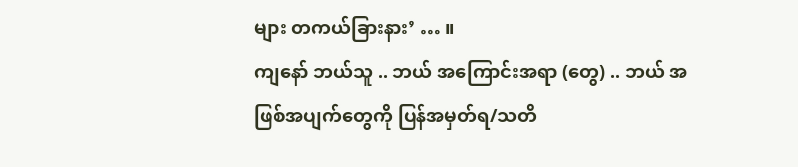များ တကယ်ခြားနား’ … ။
ကျနော် ဘယ်သူ .. ဘယ် အကြောင်းအရာ (တွေ) .. ဘယ် အဖြစ်အပျက်တွေကို ပြန်အမှတ်ရ/သတိ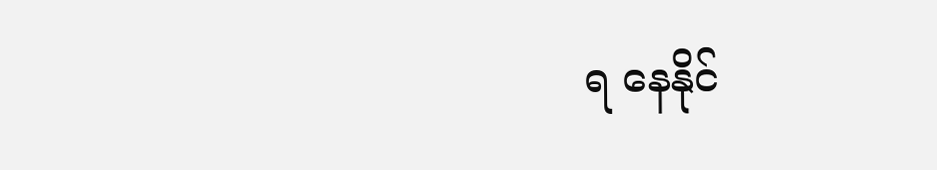ရ နေနိုင်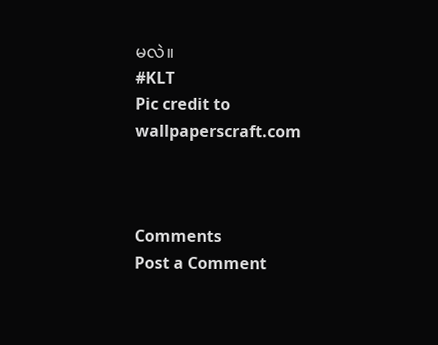မလဲ။
#KLT
Pic credit to wallpaperscraft.com



Comments
Post a Comment